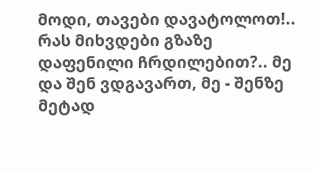მოდი, თავები დავატოლოთ!.. რას მიხვდები გზაზე დაფენილი ჩრდილებით?.. მე და შენ ვდგავართ, მე - შენზე მეტად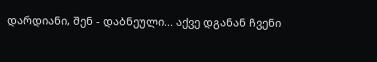დარდიანი, შენ - დაბნეული... აქვე დგანან ჩვენი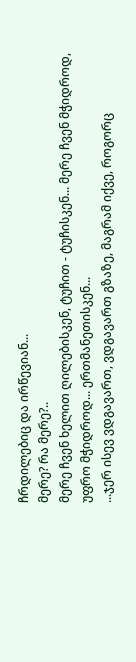ჩრდილებიც და ირწევიან...
მერე? რა მერე?..
მერე ჩვენ ხელით ღილებისკენ, ტუჩით - ტუჩისკენ... მერე ჩვენ მჭიდროდ, უფრო მჭიდროდ... ერთმანეთისკენ...
...ჯერ ისევ ვდგავართ, ვდგავართ გზაზე, მაგრამ იქვე, როგორც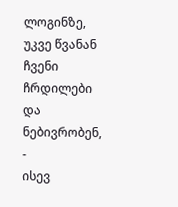ლოგინზე, უკვე წვანან ჩვენი ჩრდილები და ნებივრობენ, -
ისევ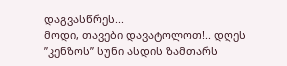დაგვასწრეს...
მოდი, თავები დავატოლოთ!.. დღეს ”კენზოს” სუნი ასდის ზამთარს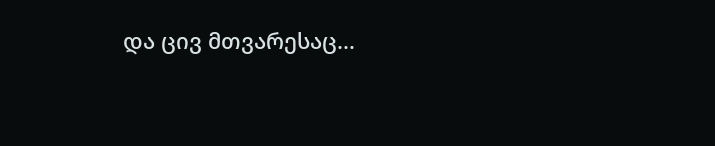და ცივ მთვარესაც...